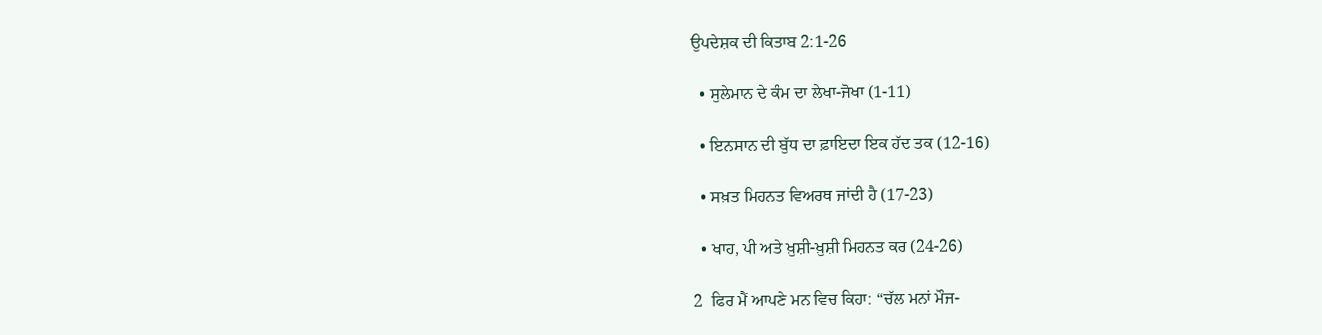ਉਪਦੇਸ਼ਕ ਦੀ ਕਿਤਾਬ 2:1-26

  • ਸੁਲੇਮਾਨ ਦੇ ਕੰਮ ਦਾ ਲੇਖਾ-ਜੋਖਾ (1-11)

  • ਇਨਸਾਨ ਦੀ ਬੁੱਧ ਦਾ ਫ਼ਾਇਦਾ ਇਕ ਹੱਦ ਤਕ (12-16)

  • ਸਖ਼ਤ ਮਿਹਨਤ ਵਿਅਰਥ ਜਾਂਦੀ ਹੈ (17-23)

  • ਖਾਹ, ਪੀ ਅਤੇ ਖ਼ੁਸ਼ੀ-ਖ਼ੁਸ਼ੀ ਮਿਹਨਤ ਕਰ (24-26)

2  ਫਿਰ ਮੈਂ ਆਪਣੇ ਮਨ ਵਿਚ ਕਿਹਾ: “ਚੱਲ ਮਨਾਂ ਮੌਜ-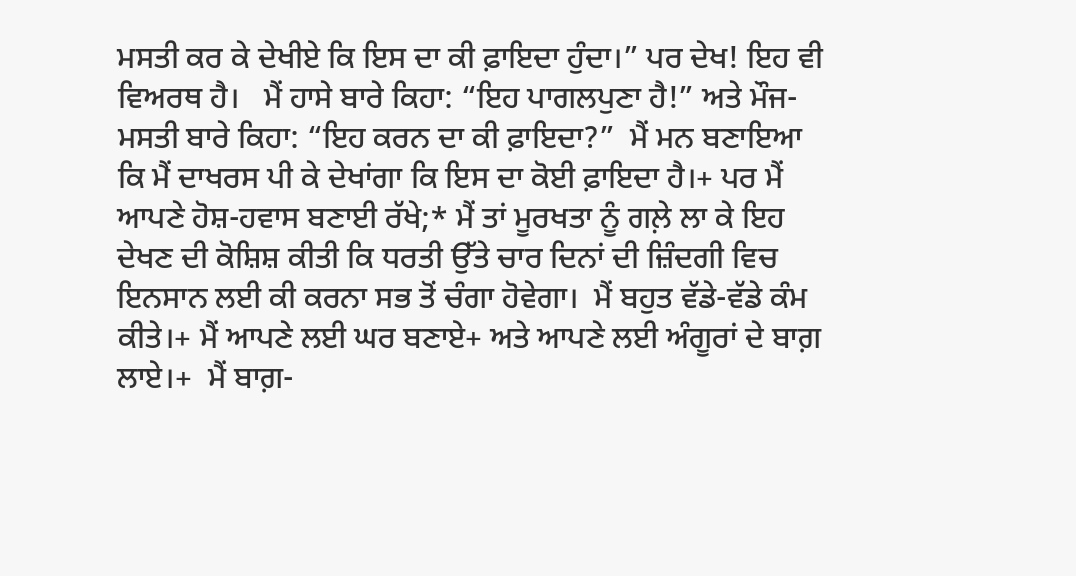ਮਸਤੀ ਕਰ ਕੇ ਦੇਖੀਏ ਕਿ ਇਸ ਦਾ ਕੀ ਫ਼ਾਇਦਾ ਹੁੰਦਾ।” ਪਰ ਦੇਖ! ਇਹ ਵੀ ਵਿਅਰਥ ਹੈ।   ਮੈਂ ਹਾਸੇ ਬਾਰੇ ਕਿਹਾ: “ਇਹ ਪਾਗਲਪੁਣਾ ਹੈ!” ਅਤੇ ਮੌਜ-ਮਸਤੀ ਬਾਰੇ ਕਿਹਾ: “ਇਹ ਕਰਨ ਦਾ ਕੀ ਫ਼ਾਇਦਾ?”  ਮੈਂ ਮਨ ਬਣਾਇਆ ਕਿ ਮੈਂ ਦਾਖਰਸ ਪੀ ਕੇ ਦੇਖਾਂਗਾ ਕਿ ਇਸ ਦਾ ਕੋਈ ਫ਼ਾਇਦਾ ਹੈ।+ ਪਰ ਮੈਂ ਆਪਣੇ ਹੋਸ਼-ਹਵਾਸ ਬਣਾਈ ਰੱਖੇ;* ਮੈਂ ਤਾਂ ਮੂਰਖਤਾ ਨੂੰ ਗਲ਼ੇ ਲਾ ਕੇ ਇਹ ਦੇਖਣ ਦੀ ਕੋਸ਼ਿਸ਼ ਕੀਤੀ ਕਿ ਧਰਤੀ ਉੱਤੇ ਚਾਰ ਦਿਨਾਂ ਦੀ ਜ਼ਿੰਦਗੀ ਵਿਚ ਇਨਸਾਨ ਲਈ ਕੀ ਕਰਨਾ ਸਭ ਤੋਂ ਚੰਗਾ ਹੋਵੇਗਾ।  ਮੈਂ ਬਹੁਤ ਵੱਡੇ-ਵੱਡੇ ਕੰਮ ਕੀਤੇ।+ ਮੈਂ ਆਪਣੇ ਲਈ ਘਰ ਬਣਾਏ+ ਅਤੇ ਆਪਣੇ ਲਈ ਅੰਗੂਰਾਂ ਦੇ ਬਾਗ਼ ਲਾਏ।+  ਮੈਂ ਬਾਗ਼-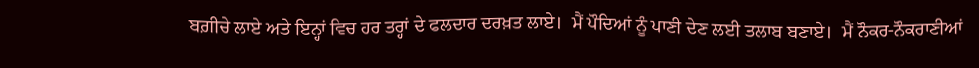ਬਗ਼ੀਚੇ ਲਾਏ ਅਤੇ ਇਨ੍ਹਾਂ ਵਿਚ ਹਰ ਤਰ੍ਹਾਂ ਦੇ ਫਲਦਾਰ ਦਰਖ਼ਤ ਲਾਏ।  ਮੈਂ ਪੌਦਿਆਂ ਨੂੰ ਪਾਣੀ ਦੇਣ ਲਈ ਤਲਾਬ ਬਣਾਏ।  ਮੈਂ ਨੌਕਰ-ਨੌਕਰਾਣੀਆਂ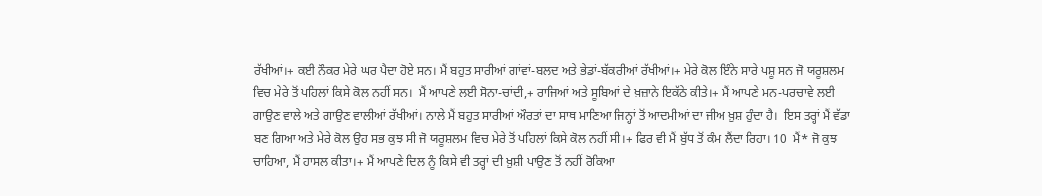ਰੱਖੀਆਂ।+ ਕਈ ਨੌਕਰ ਮੇਰੇ ਘਰ ਪੈਦਾ ਹੋਏ ਸਨ। ਮੈਂ ਬਹੁਤ ਸਾਰੀਆਂ ਗਾਂਵਾਂ-ਬਲਦ ਅਤੇ ਭੇਡਾਂ-ਬੱਕਰੀਆਂ ਰੱਖੀਆਂ।+ ਮੇਰੇ ਕੋਲ ਇੰਨੇ ਸਾਰੇ ਪਸ਼ੂ ਸਨ ਜੋ ਯਰੂਸ਼ਲਮ ਵਿਚ ਮੇਰੇ ਤੋਂ ਪਹਿਲਾਂ ਕਿਸੇ ਕੋਲ ਨਹੀਂ ਸਨ।  ਮੈਂ ਆਪਣੇ ਲਈ ਸੋਨਾ-ਚਾਂਦੀ,+ ਰਾਜਿਆਂ ਅਤੇ ਸੂਬਿਆਂ ਦੇ ਖ਼ਜ਼ਾਨੇ ਇਕੱਠੇ ਕੀਤੇ।+ ਮੈਂ ਆਪਣੇ ਮਨ-ਪਰਚਾਵੇ ਲਈ ਗਾਉਣ ਵਾਲੇ ਅਤੇ ਗਾਉਣ ਵਾਲੀਆਂ ਰੱਖੀਆਂ। ਨਾਲੇ ਮੈਂ ਬਹੁਤ ਸਾਰੀਆਂ ਔਰਤਾਂ ਦਾ ਸਾਥ ਮਾਣਿਆ ਜਿਨ੍ਹਾਂ ਤੋਂ ਆਦਮੀਆਂ ਦਾ ਜੀਅ ਖ਼ੁਸ਼ ਹੁੰਦਾ ਹੈ।  ਇਸ ਤਰ੍ਹਾਂ ਮੈਂ ਵੱਡਾ ਬਣ ਗਿਆ ਅਤੇ ਮੇਰੇ ਕੋਲ ਉਹ ਸਭ ਕੁਝ ਸੀ ਜੋ ਯਰੂਸ਼ਲਮ ਵਿਚ ਮੇਰੇ ਤੋਂ ਪਹਿਲਾਂ ਕਿਸੇ ਕੋਲ ਨਹੀਂ ਸੀ।+ ਫਿਰ ਵੀ ਮੈਂ ਬੁੱਧ ਤੋਂ ਕੰਮ ਲੈਂਦਾ ਰਿਹਾ। 10  ਮੈਂ* ਜੋ ਕੁਝ ਚਾਹਿਆ, ਮੈਂ ਹਾਸਲ ਕੀਤਾ।+ ਮੈਂ ਆਪਣੇ ਦਿਲ ਨੂੰ ਕਿਸੇ ਵੀ ਤਰ੍ਹਾਂ ਦੀ ਖ਼ੁਸ਼ੀ ਪਾਉਣ ਤੋਂ ਨਹੀਂ ਰੋਕਿਆ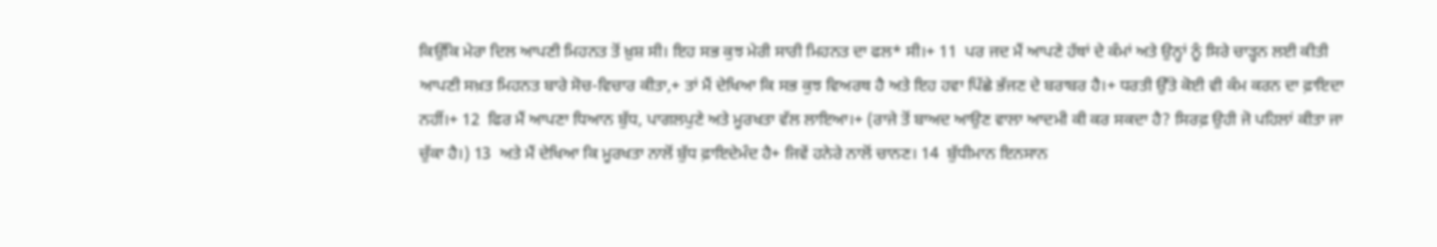ਕਿਉਂਕਿ ਮੇਰਾ ਦਿਲ ਆਪਣੀ ਮਿਹਨਤ ਤੋਂ ਖ਼ੁਸ਼ ਸੀ। ਇਹ ਸਭ ਕੁਝ ਮੇਰੀ ਸਾਰੀ ਮਿਹਨਤ ਦਾ ਫਲ* ਸੀ।+ 11  ਪਰ ਜਦ ਮੈਂ ਆਪਣੇ ਹੱਥਾਂ ਦੇ ਕੰਮਾਂ ਅਤੇ ਉਨ੍ਹਾਂ ਨੂੰ ਸਿਰੇ ਚਾੜ੍ਹਨ ਲਈ ਕੀਤੀ ਆਪਣੀ ਸਖ਼ਤ ਮਿਹਨਤ ਬਾਰੇ ਸੋਚ-ਵਿਚਾਰ ਕੀਤਾ,+ ਤਾਂ ਮੈਂ ਦੇਖਿਆ ਕਿ ਸਭ ਕੁਝ ਵਿਅਰਥ ਹੈ ਅਤੇ ਇਹ ਹਵਾ ਪਿੱਛੇ ਭੱਜਣ ਦੇ ਬਰਾਬਰ ਹੈ।+ ਧਰਤੀ ਉੱਤੇ ਕੋਈ ਵੀ ਕੰਮ ਕਰਨ ਦਾ ਫ਼ਾਇਦਾ ਨਹੀਂ।+ 12  ਫਿਰ ਮੈਂ ਆਪਣਾ ਧਿਆਨ ਬੁੱਧ, ਪਾਗਲਪੁਣੇ ਅਤੇ ਮੂਰਖਤਾ ਵੱਲ ਲਾਇਆ।+ (ਰਾਜੇ ਤੋਂ ਬਾਅਦ ਆਉਣ ਵਾਲਾ ਆਦਮੀ ਕੀ ਕਰ ਸਕਦਾ ਹੈ? ਸਿਰਫ਼ ਉਹੀ ਜੋ ਪਹਿਲਾਂ ਕੀਤਾ ਜਾ ਚੁੱਕਾ ਹੈ।) 13  ਅਤੇ ਮੈਂ ਦੇਖਿਆ ਕਿ ਮੂਰਖਤਾ ਨਾਲੋਂ ਬੁੱਧ ਫ਼ਾਇਦੇਮੰਦ ਹੈ+ ਜਿਵੇਂ ਹਨੇਰੇ ਨਾਲੋਂ ਚਾਨਣ। 14  ਬੁੱਧੀਮਾਨ ਇਨਸਾਨ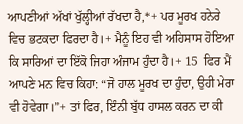ਆਪਣੀਆਂ ਅੱਖਾਂ ਖੁੱਲ੍ਹੀਆਂ ਰੱਖਦਾ ਹੈ,*+ ਪਰ ਮੂਰਖ ਹਨੇਰੇ ਵਿਚ ਭਟਕਦਾ ਫਿਰਦਾ ਹੈ।+ ਮੈਨੂੰ ਇਹ ਵੀ ਅਹਿਸਾਸ ਹੋਇਆ ਕਿ ਸਾਰਿਆਂ ਦਾ ਇੱਕੋ ਜਿਹਾ ਅੰਜਾਮ ਹੁੰਦਾ ਹੈ।+ 15  ਫਿਰ ਮੈਂ ਆਪਣੇ ਮਨ ਵਿਚ ਕਿਹਾ: “ਜੋ ਹਾਲ ਮੂਰਖ ਦਾ ਹੁੰਦਾ, ਉਹੀ ਮੇਰਾ ਵੀ ਹੋਵੇਗਾ।”+ ਤਾਂ ਫਿਰ, ਇੰਨੀ ਬੁੱਧ ਹਾਸਲ ਕਰਨ ਦਾ ਕੀ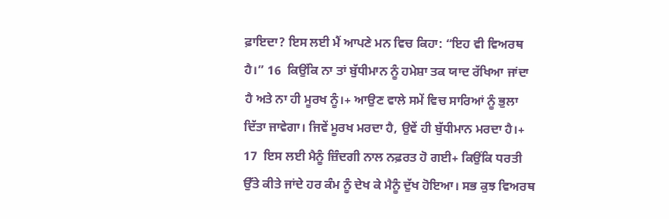ਫ਼ਾਇਦਾ? ਇਸ ਲਈ ਮੈਂ ਆਪਣੇ ਮਨ ਵਿਚ ਕਿਹਾ: “ਇਹ ਵੀ ਵਿਅਰਥ ਹੈ।” 16  ਕਿਉਂਕਿ ਨਾ ਤਾਂ ਬੁੱਧੀਮਾਨ ਨੂੰ ਹਮੇਸ਼ਾ ਤਕ ਯਾਦ ਰੱਖਿਆ ਜਾਂਦਾ ਹੈ ਅਤੇ ਨਾ ਹੀ ਮੂਰਖ ਨੂੰ।+ ਆਉਣ ਵਾਲੇ ਸਮੇਂ ਵਿਚ ਸਾਰਿਆਂ ਨੂੰ ਭੁਲਾ ਦਿੱਤਾ ਜਾਵੇਗਾ। ਜਿਵੇਂ ਮੂਰਖ ਮਰਦਾ ਹੈ, ਉਵੇਂ ਹੀ ਬੁੱਧੀਮਾਨ ਮਰਦਾ ਹੈ।+ 17  ਇਸ ਲਈ ਮੈਨੂੰ ਜ਼ਿੰਦਗੀ ਨਾਲ ਨਫ਼ਰਤ ਹੋ ਗਈ+ ਕਿਉਂਕਿ ਧਰਤੀ ਉੱਤੇ ਕੀਤੇ ਜਾਂਦੇ ਹਰ ਕੰਮ ਨੂੰ ਦੇਖ ਕੇ ਮੈਨੂੰ ਦੁੱਖ ਹੋਇਆ। ਸਭ ਕੁਝ ਵਿਅਰਥ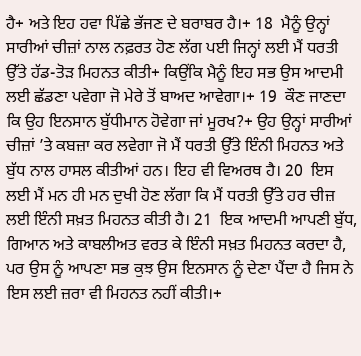ਹੈ+ ਅਤੇ ਇਹ ਹਵਾ ਪਿੱਛੇ ਭੱਜਣ ਦੇ ਬਰਾਬਰ ਹੈ।+ 18  ਮੈਨੂੰ ਉਨ੍ਹਾਂ ਸਾਰੀਆਂ ਚੀਜ਼ਾਂ ਨਾਲ ਨਫ਼ਰਤ ਹੋਣ ਲੱਗ ਪਈ ਜਿਨ੍ਹਾਂ ਲਈ ਮੈਂ ਧਰਤੀ ਉੱਤੇ ਹੱਡ-ਤੋੜ ਮਿਹਨਤ ਕੀਤੀ+ ਕਿਉਂਕਿ ਮੈਨੂੰ ਇਹ ਸਭ ਉਸ ਆਦਮੀ ਲਈ ਛੱਡਣਾ ਪਵੇਗਾ ਜੋ ਮੇਰੇ ਤੋਂ ਬਾਅਦ ਆਵੇਗਾ।+ 19  ਕੌਣ ਜਾਣਦਾ ਕਿ ਉਹ ਇਨਸਾਨ ਬੁੱਧੀਮਾਨ ਹੋਵੇਗਾ ਜਾਂ ਮੂਰਖ?+ ਉਹ ਉਨ੍ਹਾਂ ਸਾਰੀਆਂ ਚੀਜ਼ਾਂ ’ਤੇ ਕਬਜ਼ਾ ਕਰ ਲਵੇਗਾ ਜੋ ਮੈਂ ਧਰਤੀ ਉੱਤੇ ਇੰਨੀ ਮਿਹਨਤ ਅਤੇ ਬੁੱਧ ਨਾਲ ਹਾਸਲ ਕੀਤੀਆਂ ਹਨ। ਇਹ ਵੀ ਵਿਅਰਥ ਹੈ। 20  ਇਸ ਲਈ ਮੈਂ ਮਨ ਹੀ ਮਨ ਦੁਖੀ ਹੋਣ ਲੱਗਾ ਕਿ ਮੈਂ ਧਰਤੀ ਉੱਤੇ ਹਰ ਚੀਜ਼ ਲਈ ਇੰਨੀ ਸਖ਼ਤ ਮਿਹਨਤ ਕੀਤੀ ਹੈ। 21  ਇਕ ਆਦਮੀ ਆਪਣੀ ਬੁੱਧ, ਗਿਆਨ ਅਤੇ ਕਾਬਲੀਅਤ ਵਰਤ ਕੇ ਇੰਨੀ ਸਖ਼ਤ ਮਿਹਨਤ ਕਰਦਾ ਹੈ, ਪਰ ਉਸ ਨੂੰ ਆਪਣਾ ਸਭ ਕੁਝ ਉਸ ਇਨਸਾਨ ਨੂੰ ਦੇਣਾ ਪੈਂਦਾ ਹੈ ਜਿਸ ਨੇ ਇਸ ਲਈ ਜ਼ਰਾ ਵੀ ਮਿਹਨਤ ਨਹੀਂ ਕੀਤੀ।+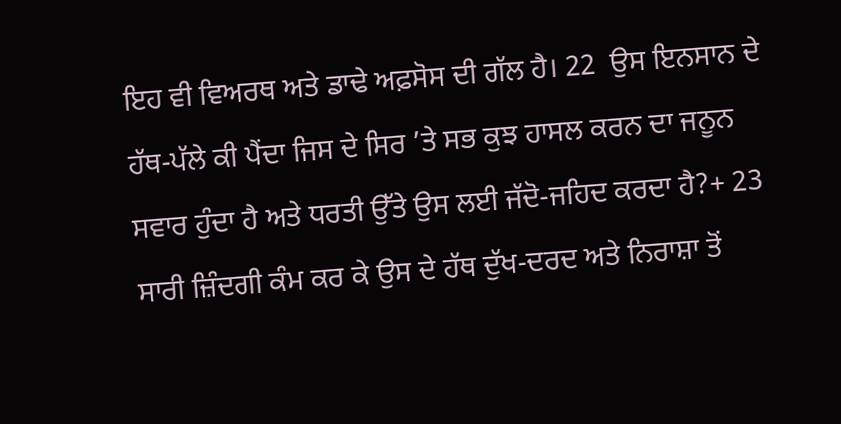ਇਹ ਵੀ ਵਿਅਰਥ ਅਤੇ ਡਾਢੇ ਅਫ਼ਸੋਸ ਦੀ ਗੱਲ ਹੈ। 22  ਉਸ ਇਨਸਾਨ ਦੇ ਹੱਥ-ਪੱਲੇ ਕੀ ਪੈਂਦਾ ਜਿਸ ਦੇ ਸਿਰ ’ਤੇ ਸਭ ਕੁਝ ਹਾਸਲ ਕਰਨ ਦਾ ਜਨੂਨ ਸਵਾਰ ਹੁੰਦਾ ਹੈ ਅਤੇ ਧਰਤੀ ਉੱਤੇ ਉਸ ਲਈ ਜੱਦੋ-ਜਹਿਦ ਕਰਦਾ ਹੈ?+ 23  ਸਾਰੀ ਜ਼ਿੰਦਗੀ ਕੰਮ ਕਰ ਕੇ ਉਸ ਦੇ ਹੱਥ ਦੁੱਖ-ਦਰਦ ਅਤੇ ਨਿਰਾਸ਼ਾ ਤੋਂ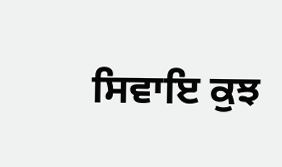ਸਿਵਾਇ ਕੁਝ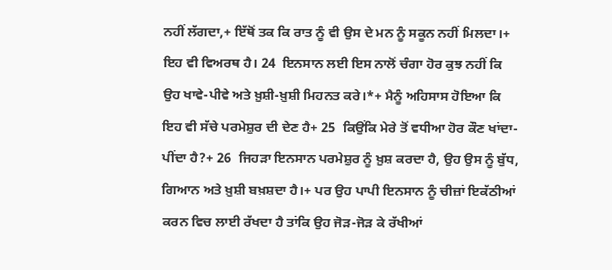ਨਹੀਂ ਲੱਗਦਾ,+ ਇੱਥੋਂ ਤਕ ਕਿ ਰਾਤ ਨੂੰ ਵੀ ਉਸ ਦੇ ਮਨ ਨੂੰ ਸਕੂਨ ਨਹੀਂ ਮਿਲਦਾ।+ ਇਹ ਵੀ ਵਿਅਰਥ ਹੈ। 24  ਇਨਸਾਨ ਲਈ ਇਸ ਨਾਲੋਂ ਚੰਗਾ ਹੋਰ ਕੁਝ ਨਹੀਂ ਕਿ ਉਹ ਖਾਵੇ-ਪੀਵੇ ਅਤੇ ਖ਼ੁਸ਼ੀ-ਖ਼ੁਸ਼ੀ ਮਿਹਨਤ ਕਰੇ।*+ ਮੈਨੂੰ ਅਹਿਸਾਸ ਹੋਇਆ ਕਿ ਇਹ ਵੀ ਸੱਚੇ ਪਰਮੇਸ਼ੁਰ ਦੀ ਦੇਣ ਹੈ+ 25  ਕਿਉਂਕਿ ਮੇਰੇ ਤੋਂ ਵਧੀਆ ਹੋਰ ਕੌਣ ਖਾਂਦਾ-ਪੀਂਦਾ ਹੈ?+ 26  ਜਿਹੜਾ ਇਨਸਾਨ ਪਰਮੇਸ਼ੁਰ ਨੂੰ ਖ਼ੁਸ਼ ਕਰਦਾ ਹੈ, ਉਹ ਉਸ ਨੂੰ ਬੁੱਧ, ਗਿਆਨ ਅਤੇ ਖ਼ੁਸ਼ੀ ਬਖ਼ਸ਼ਦਾ ਹੈ।+ ਪਰ ਉਹ ਪਾਪੀ ਇਨਸਾਨ ਨੂੰ ਚੀਜ਼ਾਂ ਇਕੱਠੀਆਂ ਕਰਨ ਵਿਚ ਲਾਈ ਰੱਖਦਾ ਹੈ ਤਾਂਕਿ ਉਹ ਜੋੜ-ਜੋੜ ਕੇ ਰੱਖੀਆਂ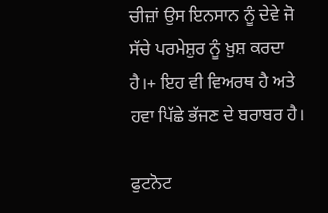ਚੀਜ਼ਾਂ ਉਸ ਇਨਸਾਨ ਨੂੰ ਦੇਵੇ ਜੋ ਸੱਚੇ ਪਰਮੇਸ਼ੁਰ ਨੂੰ ਖ਼ੁਸ਼ ਕਰਦਾ ਹੈ।+ ਇਹ ਵੀ ਵਿਅਰਥ ਹੈ ਅਤੇ ਹਵਾ ਪਿੱਛੇ ਭੱਜਣ ਦੇ ਬਰਾਬਰ ਹੈ।

ਫੁਟਨੋਟ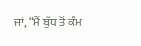ਜਾਂ, “ਮੈਂ ਬੁੱਧ ਤੋਂ ਕੰਮ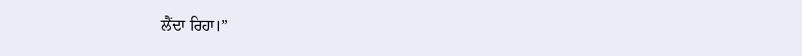ਲੈਂਦਾ ਰਿਹਾ।”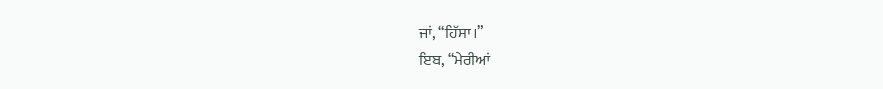ਜਾਂ, “ਹਿੱਸਾ।”
ਇਬ, “ਮੇਰੀਆਂ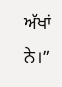ਅੱਖਾਂ ਨੇ।”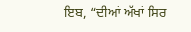ਇਬ, “ਦੀਆਂ ਅੱਖਾਂ ਸਿਰ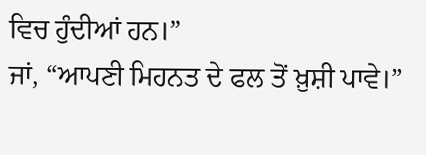ਵਿਚ ਹੁੰਦੀਆਂ ਹਨ।”
ਜਾਂ, “ਆਪਣੀ ਮਿਹਨਤ ਦੇ ਫਲ ਤੋਂ ਖ਼ੁਸ਼ੀ ਪਾਵੇ।”